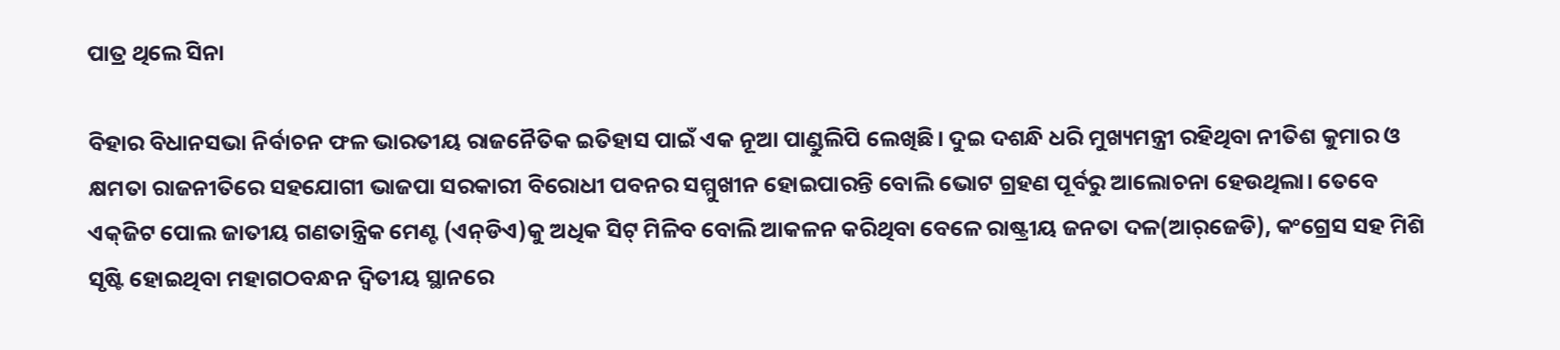ପାତ୍ର ଥିଲେ ସିନା

ବିହାର ବିଧାନସଭା ନିର୍ବାଚନ ଫଳ ଭାରତୀୟ ରାଜନୈତିକ ଇତିହାସ ପାଇଁ ଏକ ନୂଆ ପାଣ୍ଡୁଲିପି ଲେଖିଛି। ଦୁଇ ଦଶନ୍ଧି ଧରି ମୁଖ୍ୟମନ୍ତ୍ରୀ ରହିଥିବା ନୀତିଶ କୁମାର ଓ କ୍ଷମତା ରାଜନୀତିରେ ସହଯୋଗୀ ଭାଜପା ସରକାରୀ ବିରୋଧୀ ପବନର ସମ୍ମୁଖୀନ ହୋଇପାରନ୍ତି ବୋଲି ଭୋଟ ଗ୍ରହଣ ପୂର୍ବରୁ ଆଲୋଚନା ହେଉଥିଲା। ତେବେ ଏକ୍‌ଜିଟ ପୋଲ ଜାତୀୟ ଗଣତାନ୍ତ୍ରିକ ମେଣ୍ଟ (ଏନ୍‌ଡିଏ)କୁ ଅଧିକ ସିଟ୍‌ ମିଳିବ ବୋଲି ଆକଳନ କରିଥିବା ବେଳେ ରାଷ୍ଟ୍ରୀୟ ଜନତା ଦଳ(ଆର୍‌ଜେଡି), କଂଗ୍ରେସ ସହ ମିଶି ସୃଷ୍ଟି ହୋଇଥିବା ମହାଗଠବନ୍ଧନ ଦ୍ୱିତୀୟ ସ୍ଥାନରେ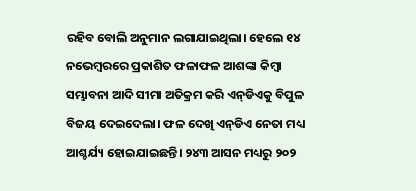ରହିବ ବୋଲି ଅନୁମାନ ଲଗାଯାଇଥିଲା। ହେଲେ ୧୪ ନଭେମ୍ବରରେ ପ୍ରକାଶିତ ଫଳାଫଳ ଆଶଙ୍କା କିମ୍ବା ସମ୍ଭାବନା ଆଦି ସୀମା ଅତିକ୍ରମ କରି ଏନ୍‌ଡିଏକୁ ବିପୁଳ ବିଜୟ ଦେଇଦେଲା। ଫଳ ଦେଖି ଏନ୍‌ଡିଏ ନେତା ମଧ୍ୟ ଆଶ୍ଚର୍ଯ୍ୟ ହୋଇଯାଇଛନ୍ତି। ୨୪୩ ଆସନ ମଧ୍ୟରୁ ୨୦୨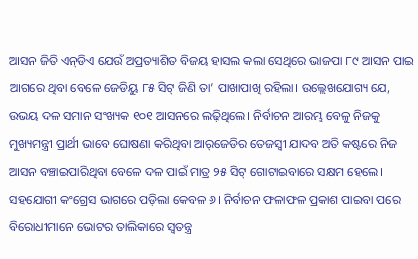ଆସନ ଜିତି ଏନ୍‌ଡିଏ ଯେଉଁ ଅପ୍ରତ୍ୟାଶିତ ବିଜୟ ହାସଲ କଲା ସେଥିରେ ଭାଜପା ୮୯ ଆସନ ପାଇ ଆଗରେ ଥିବା ବେଳେ ଜେଡିୟୁ ୮୫ ସିଟ୍‌ ଜିଣି ତା’ ପାଖାପାଖି ରହିଲା। ଉଲ୍ଲେଖଯୋଗ୍ୟ ଯେ, ଉଭୟ ଦଳ ସମାନ ସଂଖ୍ୟକ ୧୦୧ ଆସନରେ ଲଢ଼ିଥିଲେ। ନିର୍ବାଚନ ଆରମ୍ଭ ବେଳୁ ନିଜକୁ ମୁଖ୍ୟମନ୍ତ୍ରୀ ପ୍ରାର୍ଥୀ ଭାବେ ଘୋଷଣା କରିଥିବା ଆର୍‌ଜେଡିର ତେଜସ୍ବୀ ଯାଦବ ଅତି କଷ୍ଟରେ ନିଜ ଆସନ ବଞ୍ଚାଇପାରିଥିବା ବେଳେ ଦଳ ପାଇଁ ମାତ୍ର ୨୫ ସିଟ୍‌ ଗୋଟାଇବାରେ ସକ୍ଷମ ହେଲେ। ସହଯୋଗୀ କଂଗ୍ରେସ ଭାଗରେ ପଡ଼ିଲା କେବଳ ୬। ନିର୍ବାଚନ ଫଳାଫଳ ପ୍ରକାଶ ପାଇବା ପରେ ବିରୋଧୀମାନେ ଭୋଟର ତାଲିକାରେ ସ୍ବତନ୍ତ୍ର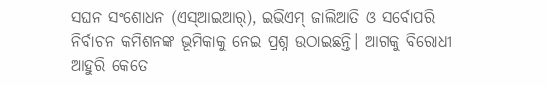ସଘନ ସଂଶୋଧନ (ଏସ୍‌ଆଇଆର୍‌), ଇଭିଏମ୍‌ ଜାଲିଆତି ଓ ସର୍ବୋପରି ନିର୍ବାଚନ କମିଶନଙ୍କ ଭୂମିକାକୁ ନେଇ ପ୍ରଶ୍ନ ଉଠାଇଛନ୍ତି। ଆଗକୁ ବିରୋଧୀ ଆହୁରି କେତେ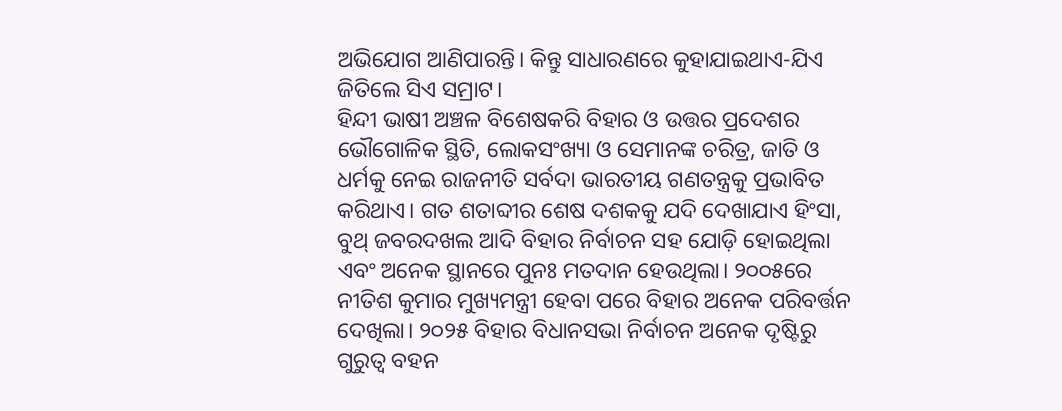ଅଭିଯୋଗ ଆଣିପାରନ୍ତି। କିନ୍ତୁ ସାଧାରଣରେ କୁହାଯାଇଥାଏ-ଯିଏ ଜିତିଲେ ସିଏ ସମ୍ରାଟ।
ହିନ୍ଦୀ ଭାଷୀ ଅଞ୍ଚଳ ବିଶେଷକରି ବିହାର ଓ ଉତ୍ତର ପ୍ରଦେଶର ଭୌଗୋଳିକ ସ୍ଥିତି, ଲୋକସଂଖ୍ୟା ଓ ସେମାନଙ୍କ ଚରିତ୍ର, ଜାତି ଓ ଧର୍ମକୁ ନେଇ ରାଜନୀତି ସର୍ବଦା ଭାରତୀୟ ଗଣତନ୍ତ୍ରକୁ ପ୍ରଭାବିତ କରିଥାଏ। ଗତ ଶତାବ୍ଦୀର ଶେଷ ଦଶକକୁ ଯଦି ଦେଖାଯାଏ ହିଂସା, ବୁଥ୍‌ ଜବରଦଖଲ ଆଦି ବିହାର ନିର୍ବାଚନ ସହ ଯୋଡ଼ି ହୋଇଥିଲା ଏବଂ ଅନେକ ସ୍ଥାନରେ ପୁନଃ ମତଦାନ ହେଉଥିଲା। ୨୦୦୫ରେ ନୀତିଶ କୁମାର ମୁଖ୍ୟମନ୍ତ୍ରୀ ହେବା ପରେ ବିହାର ଅନେକ ପରିବର୍ତ୍ତନ ଦେଖିଲା। ୨୦୨୫ ବିହାର ବିଧାନସଭା ନିର୍ବାଚନ ଅନେକ ଦୃଷ୍ଟିରୁ ଗୁରୁତ୍ୱ ବହନ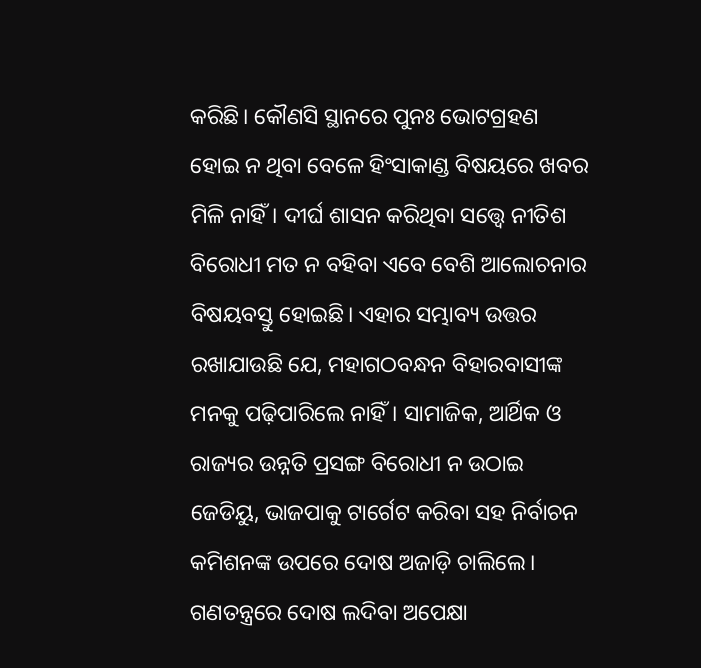କରିଛି। କୌଣସି ସ୍ଥାନରେ ପୁନଃ ଭୋଟଗ୍ରହଣ ହୋଇ ନ ଥିବା ବେଳେ ହିଂସାକାଣ୍ଡ ବିଷୟରେ ଖବର ମିଳି ନାହିଁ। ଦୀର୍ଘ ଶାସନ କରିଥିବା ସତ୍ତ୍ୱେ ନୀତିଶ ବିରୋଧୀ ମତ ନ ବହିବା ଏବେ ବେଶି ଆଲୋଚନାର ବିଷୟବସ୍ତୁ ହୋଇଛି। ଏହାର ସମ୍ଭାବ୍ୟ ଉତ୍ତର ରଖାଯାଉଛି ଯେ, ମହାଗଠବନ୍ଧନ ବିହାରବାସୀଙ୍କ ମନକୁ ପଢ଼ିପାରିଲେ ନାହିଁ। ସାମାଜିକ, ଆର୍ଥିକ ଓ ରାଜ୍ୟର ଉନ୍ନତି ପ୍ରସଙ୍ଗ ବିରୋଧୀ ନ ଉଠାଇ ଜେଡିୟୁ, ଭାଜପାକୁ ଟାର୍ଗେଟ କରିବା ସହ ନିର୍ବାଚନ କମିଶନଙ୍କ ଉପରେ ଦୋଷ ଅଜାଡ଼ି ଚାଲିଲେ। ଗଣତନ୍ତ୍ରରେ ଦୋଷ ଲଦିବା ଅପେକ୍ଷା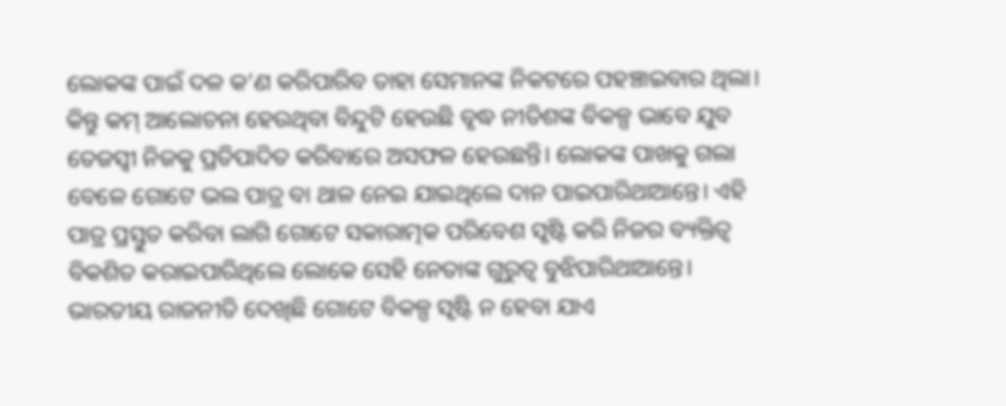ଲୋକଙ୍କ ପାଇଁ ଦଳ କ’ଣ କରିପାରିବ ତାହା ସେମାନଙ୍କ ନିକଟରେ ପହଞ୍ଚାଇବାର ଥିଲା। କିନ୍ତୁ କମ୍‌ ଆଲୋଚନା ହେଉଥିବା ବିନ୍ଦୁଟି ହେଉଛି ବୃଦ୍ଧ ନୀତିଶଙ୍କ ବିକଳ୍ପ ଭାବେ ଯୁବ ତେଜସ୍ବୀ ନିଜକୁ ପ୍ରତିପାଦିତ କରିବାରେ ଅସଫଳ ହେଉଛନ୍ତି। ଲୋକଙ୍କ ପାଖକୁ ଗଲା ବେଳେ ଗୋଟେ ଭଲ ପାତ୍ର ବା ଥାଳ ନେଇ ଯାଇଥିଲେ ଦାନ ପାଇପାରିଥାଆନ୍ତେ। ଏହି ପାତ୍ର ପ୍ରସ୍ତୁତ କରିବା ଲାଗି ଗୋଟେ ସକାରାତ୍ମକ ପରିବେଶ ସୃଷ୍ଟି କରି ନିଜର ବ୍ୟକ୍ତିତ୍ୱ ବିକଶିତ କରାଇପାରିଥିଲେ ଲୋକେ ସେହି ନେତାଙ୍କ ଗୁରୁତ୍ୱ ବୁଝିପାରିଥାଆନ୍ତେ। ଭାରତୀୟ ରାଜନୀତି ଦେଖିଛି ଗୋଟେ ବିକଳ୍ପ ସୃଷ୍ଟି ନ ହେବା ଯାଏ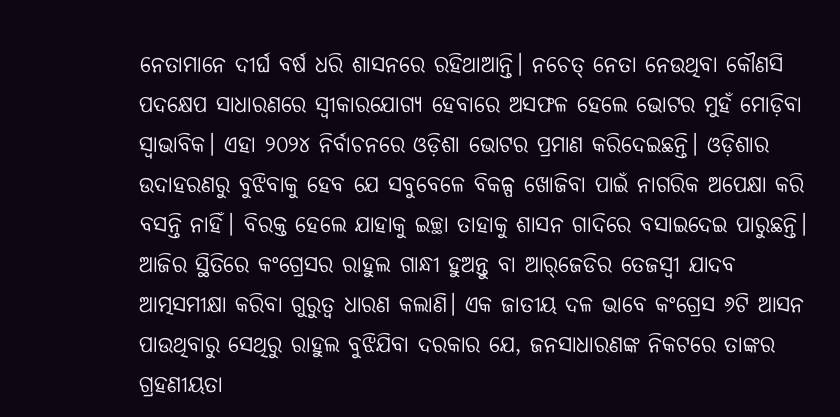ନେତାମାନେ ଦୀର୍ଘ ବର୍ଷ ଧରି ଶାସନରେ ରହିଥାଆନ୍ତି। ନଚେତ୍‌ ନେତା ନେଉଥିବା କୌଣସି ପଦକ୍ଷେପ ସାଧାରଣରେ ସ୍ବୀକାରଯୋଗ୍ୟ ହେବାରେ ଅସଫଳ ହେଲେ ଭୋଟର ମୁହଁ ମୋଡ଼ିବା ସ୍ବାଭାବିକ। ଏହା ୨୦୨୪ ନିର୍ବାଚନରେ ଓଡ଼ିଶା ଭୋଟର ପ୍ରମାଣ କରିଦେଇଛନ୍ତି। ଓଡ଼ିଶାର ଉଦାହରଣରୁ ବୁଝିବାକୁ ହେବ ଯେ ସବୁବେଳେ ବିକଳ୍ପ ଖୋଜିବା ପାଇଁ ନାଗରିକ ଅପେକ୍ଷା କରି ବସନ୍ତି ନାହିଁ। ବିରକ୍ତ ହେଲେ ଯାହାକୁ ଇଚ୍ଛା ତାହାକୁ ଶାସନ ଗାଦିରେ ବସାଇଦେଇ ପାରୁଛନ୍ତି।
ଆଜିର ସ୍ଥିତିରେ କଂଗ୍ରେସର ରାହୁଲ ଗାନ୍ଧୀ ହୁଅନ୍ତୁ ବା ଆର୍‌ଜେଡିର ତେଜସ୍ବୀ ଯାଦବ ଆତ୍ମସମୀକ୍ଷା କରିବା ଗୁରୁତ୍ୱ ଧାରଣ କଲାଣି। ଏକ ଜାତୀୟ ଦଳ ଭାବେ କଂଗ୍ରେସ ୬ଟି ଆସନ ପାଉଥିବାରୁ ସେଥିରୁ ରାହୁଲ ବୁଝିଯିବା ଦରକାର ଯେ, ଜନସାଧାରଣଙ୍କ ନିକଟରେ ତାଙ୍କର ଗ୍ରହଣୀୟତା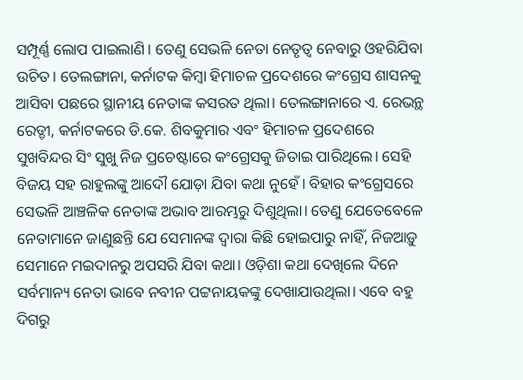ସମ୍ପୂର୍ଣ୍ଣ ଲୋପ ପାଇଲାଣି। ତେଣୁ ସେଭଳି ନେତା ନେତୃତ୍ୱ ନେବାରୁ ଓହରିଯିବା ଉଚିତ। ତେଲଙ୍ଗାନା, କର୍ନାଟକ କିମ୍ବା ହିମାଚଳ ପ୍ରଦେଶରେ କଂଗ୍ରେସ ଶାସନକୁ ଆସିବା ପଛରେ ସ୍ଥାନୀୟ ନେତାଙ୍କ କସରତ ଥିଲା। ତେଲଙ୍ଗାନାରେ ଏ. ରେଭନ୍ଥ ରେଡ୍ଡୀ, କର୍ନାଟକରେ ଡି.କେ. ଶିବକୁମାର ଏବଂ ହିମାଚଳ ପ୍ରଦେଶରେ ସୁଖବିନ୍ଦର ସିଂ ସୁଖୁ ନିଜ ପ୍ରଚେଷ୍ଟାରେ କଂଗ୍ରେସକୁ ଜିତାଇ ପାରିଥିଲେ। ସେହି ବିଜୟ ସହ ରାହୁଲଙ୍କୁ ଆଦୌ ଯୋଡ଼ା ଯିବା କଥା ନୁହେଁ। ବିହାର କଂଗ୍ରେସରେ ସେଭଳି ଆଞ୍ଚଳିକ ନେତାଙ୍କ ଅଭାବ ଆରମ୍ଭରୁ ଦିଶୁଥିଲା। ତେଣୁ ଯେତେବେଳେ ନେତାମାନେ ଜାଣୁଛନ୍ତି ଯେ ସେମାନଙ୍କ ଦ୍ୱାରା କିଛି ହୋଇପାରୁ ନାହିଁ, ନିଜଆଡ଼ୁ ସେମାନେ ମଇଦାନରୁ ଅପସରି ଯିବା କଥା। ଓଡ଼ିଶା କଥା ଦେଖିଲେ ଦିନେ ସର୍ବମାନ୍ୟ ନେତା ଭାବେ ନବୀନ ପଟ୍ଟନାୟକଙ୍କୁ ଦେଖାଯାଉଥିଲା। ଏବେ ବହୁ ଦିଗରୁ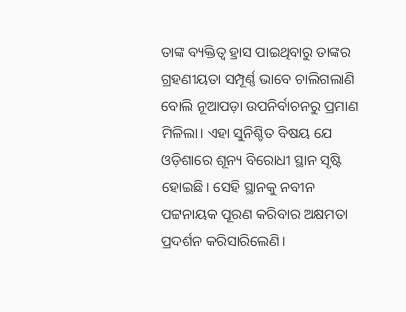ତାଙ୍କ ବ୍ୟକ୍ତିତ୍ୱ ହ୍ରାସ ପାଇଥିବାରୁ ତାଙ୍କର ଗ୍ରହଣୀୟତା ସମ୍ପୂର୍ଣ୍ଣ ଭାବେ ଚାଲିଗଲାଣି ବୋଲି ନୂଆପଡ଼ା ଉପନିର୍ବାଚନରୁ ପ୍ରମାଣ ମିଳିଲା। ଏହା ସୁନିଶ୍ଚିତ ବିଷୟ ଯେ ଓଡ଼ିଶାରେ ଶୂନ୍ୟ ବିରୋଧୀ ସ୍ଥାନ ସୃଷ୍ଟି ହୋଇଛି। ସେହି ସ୍ଥାନକୁ ନବୀନ ପଟ୍ଟନାୟକ ପୂରଣ କରିବାର ଅକ୍ଷମତା ପ୍ରଦର୍ଶନ କରିସାରିଲେଣି।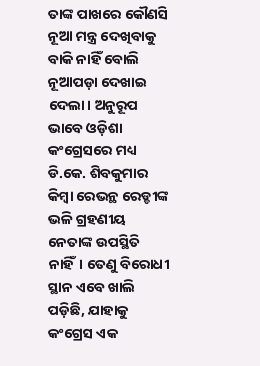ତାଙ୍କ ପାଖରେ କୌଣସି ନୂଆ ମନ୍ତ୍ର ଦେଖିବାକୁ ବାକି ନାହିଁ ବୋଲି ନୂଆପଡ଼ା ଦେଖାଇ ଦେଲା। ଅନୁରୂପ ଭାବେ ଓଡ଼ିଶା କଂଗ୍ରେସରେ ମଧ୍ୟ ଡି.କେ. ଶିବକୁମାର କିମ୍ବା ରେଭନ୍ଥ ରେଡ୍ଡୀଙ୍କ ଭଳି ଗ୍ରହଣୀୟ ନେତାଙ୍କ ଉପସ୍ଥିତି ନାହିଁ। ତେଣୁ ବିରୋଧୀ ସ୍ଥାନ ଏବେ ଖାଲି ପଡ଼ିଛି, ଯାହାକୁ କଂଗ୍ରେସ ଏକ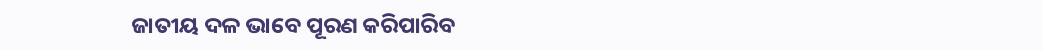ଜାତୀୟ ଦଳ ଭାବେ ପୂରଣ କରିପାରିବ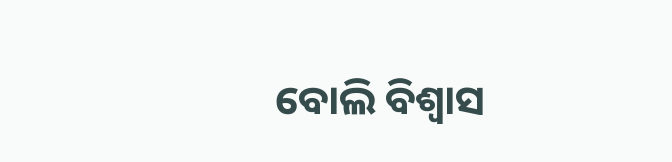ବୋଲି ବିଶ୍ୱାସ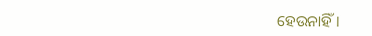ହେଉନାହିଁ।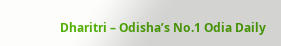Dharitri – Odisha’s No.1 Odia Daily